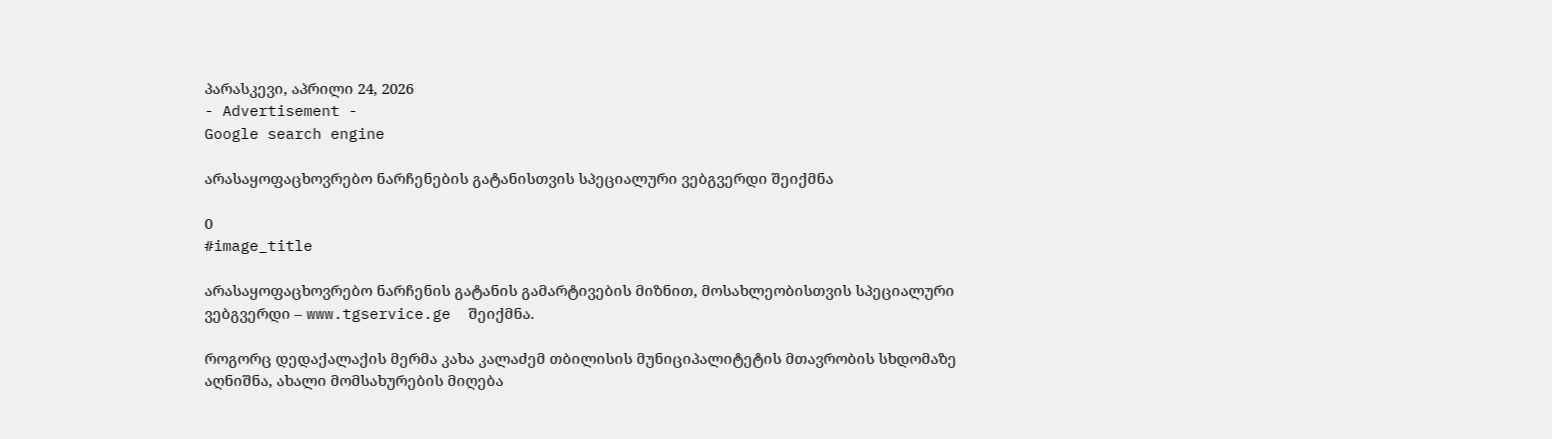პარასკევი, აპრილი 24, 2026
- Advertisement -
Google search engine

არასაყოფაცხოვრებო ნარჩენების გატანისთვის სპეციალური ვებგვერდი შეიქმნა

0
#image_title

არასაყოფაცხოვრებო ნარჩენის გატანის გამარტივების მიზნით, მოსახლეობისთვის სპეციალური ვებგვერდი – www.tgservice.ge  შეიქმნა.

როგორც დედაქალაქის მერმა კახა კალაძემ თბილისის მუნიციპალიტეტის მთავრობის სხდომაზე აღნიშნა, ახალი მომსახურების მიღება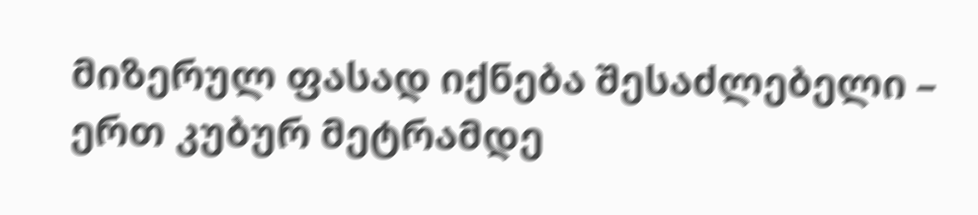მიზერულ ფასად იქნება შესაძლებელი – ერთ კუბურ მეტრამდე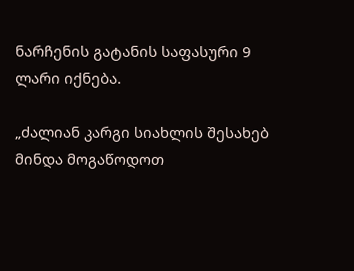ნარჩენის გატანის საფასური 9 ლარი იქნება.

„ძალიან კარგი სიახლის შესახებ მინდა მოგაწოდოთ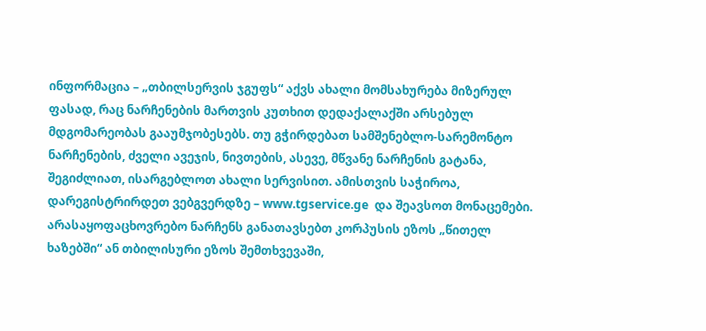ინფორმაცია – „თბილსერვის ჯგუფს“ აქვს ახალი მომსახურება მიზერულ ფასად, რაც ნარჩენების მართვის კუთხით დედაქალაქში არსებულ მდგომარეობას გააუმჯობესებს. თუ გჭირდებათ სამშენებლო-სარემონტო ნარჩენების, ძველი ავეჯის, ნივთების, ასევე, მწვანე ნარჩენის გატანა, შეგიძლიათ, ისარგებლოთ ახალი სერვისით. ამისთვის საჭიროა, დარეგისტრირდეთ ვებგვერდზე – www.tgservice.ge  და შეავსოთ მონაცემები. არასაყოფაცხოვრებო ნარჩენს განათავსებთ კორპუსის ეზოს „წითელ ხაზებში“ ან თბილისური ეზოს შემთხვევაში,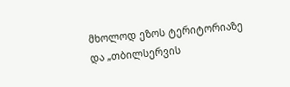მხოლოდ ეზოს ტერიტორიაზე და „თბილსერვის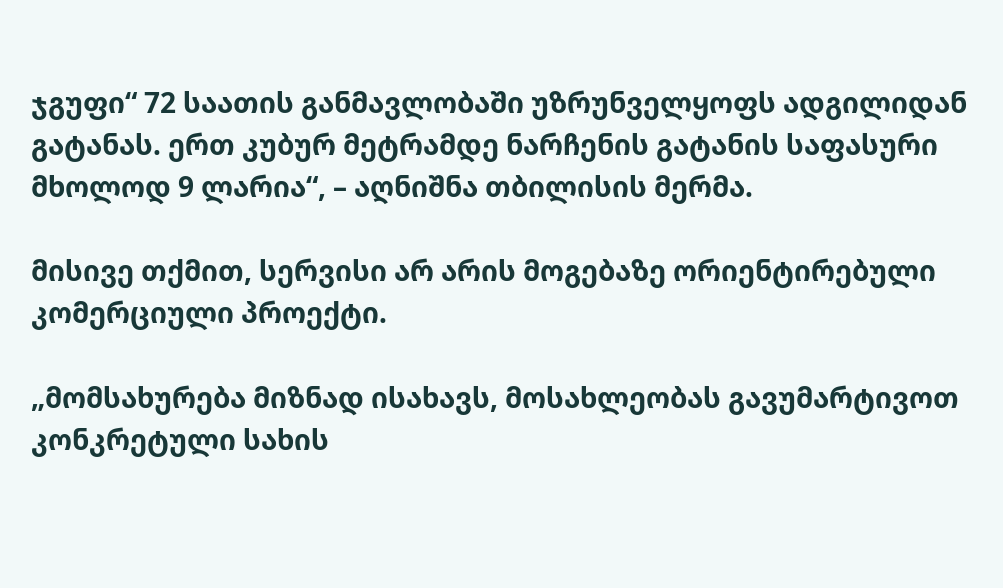ჯგუფი“ 72 საათის განმავლობაში უზრუნველყოფს ადგილიდან გატანას. ერთ კუბურ მეტრამდე ნარჩენის გატანის საფასური მხოლოდ 9 ლარია“, – აღნიშნა თბილისის მერმა.

მისივე თქმით, სერვისი არ არის მოგებაზე ორიენტირებული კომერციული პროექტი.

„მომსახურება მიზნად ისახავს, მოსახლეობას გავუმარტივოთ კონკრეტული სახის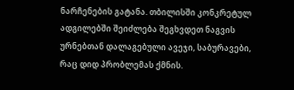ნარჩენების გატანა. თბილისში კონკრეტულ ადგილებში შეიძლება შეგხვდეთ ნაგვის ურნებთან დალაგებული ავეჯი, საბურავები, რაც დიდ პრობლემას ქმნის.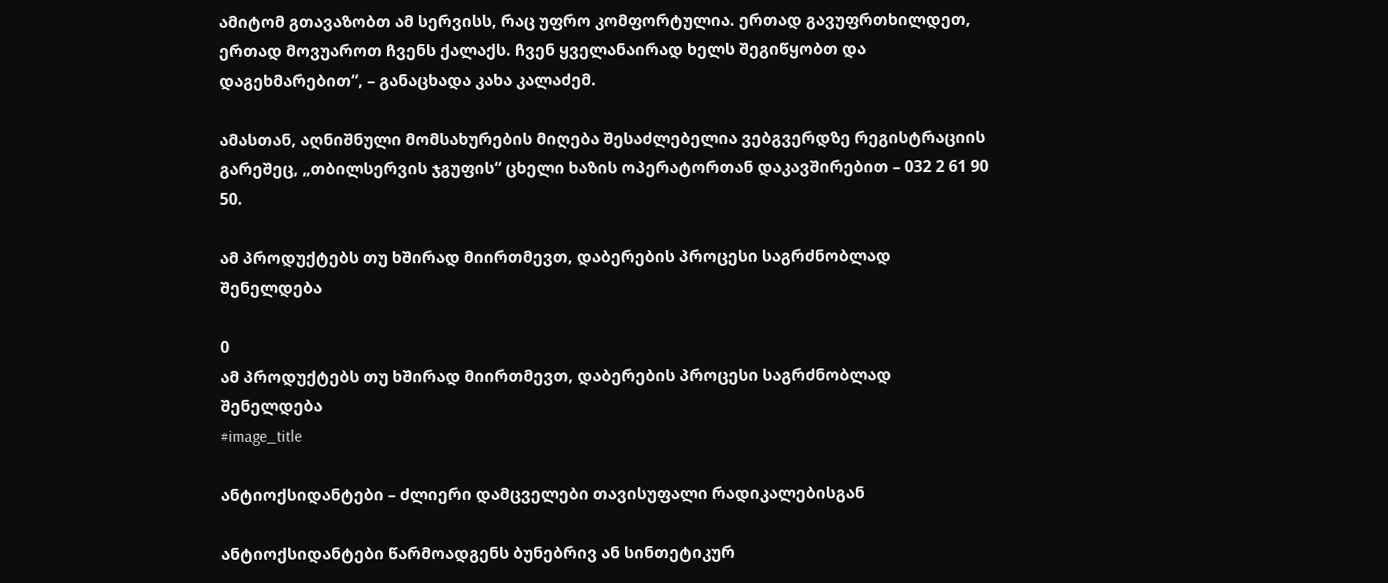ამიტომ გთავაზობთ ამ სერვისს, რაც უფრო კომფორტულია. ერთად გავუფრთხილდეთ, ერთად მოვუაროთ ჩვენს ქალაქს. ჩვენ ყველანაირად ხელს შეგიწყობთ და დაგეხმარებით“, – განაცხადა კახა კალაძემ.

ამასთან, აღნიშნული მომსახურების მიღება შესაძლებელია ვებგვერდზე რეგისტრაციის გარეშეც, „თბილსერვის ჯგუფის“ ცხელი ხაზის ოპერატორთან დაკავშირებით – 032 2 61 90 50.

ამ პროდუქტებს თუ ხშირად მიირთმევთ, დაბერების პროცესი საგრძნობლად შენელდება

0
ამ პროდუქტებს თუ ხშირად მიირთმევთ, დაბერების პროცესი საგრძნობლად შენელდება
#image_title

ანტიოქსიდანტები – ძლიერი დამცველები თავისუფალი რადიკალებისგან

ანტიოქსიდანტები წარმოადგენს ბუნებრივ ან სინთეტიკურ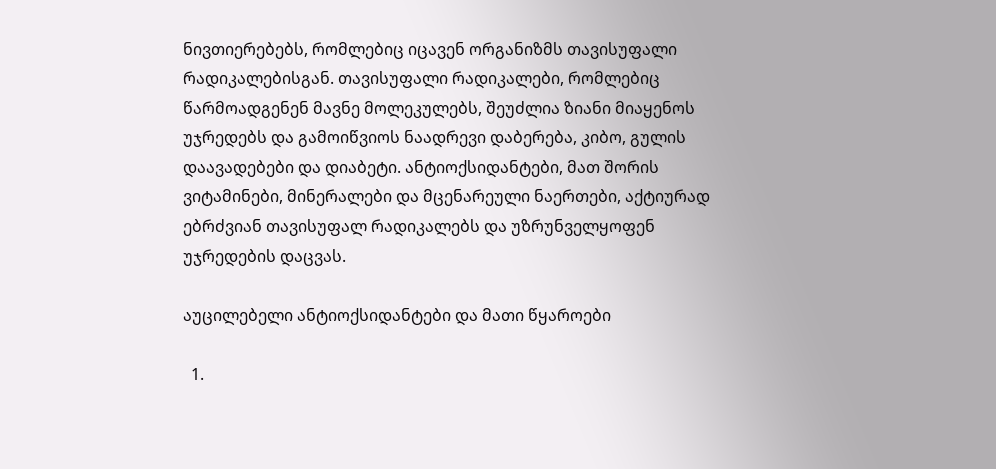ნივთიერებებს, რომლებიც იცავენ ორგანიზმს თავისუფალი რადიკალებისგან. თავისუფალი რადიკალები, რომლებიც წარმოადგენენ მავნე მოლეკულებს, შეუძლია ზიანი მიაყენოს უჯრედებს და გამოიწვიოს ნაადრევი დაბერება, კიბო, გულის დაავადებები და დიაბეტი. ანტიოქსიდანტები, მათ შორის ვიტამინები, მინერალები და მცენარეული ნაერთები, აქტიურად ებრძვიან თავისუფალ რადიკალებს და უზრუნველყოფენ უჯრედების დაცვას.

აუცილებელი ანტიოქსიდანტები და მათი წყაროები

  1.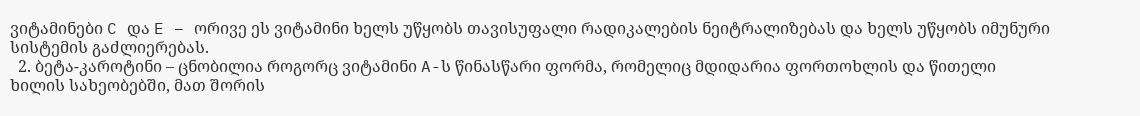ვიტამინები C და E – ორივე ეს ვიტამინი ხელს უწყობს თავისუფალი რადიკალების ნეიტრალიზებას და ხელს უწყობს იმუნური სისტემის გაძლიერებას.
  2. ბეტა-კაროტინი – ცნობილია როგორც ვიტამინი A-ს წინასწარი ფორმა, რომელიც მდიდარია ფორთოხლის და წითელი ხილის სახეობებში, მათ შორის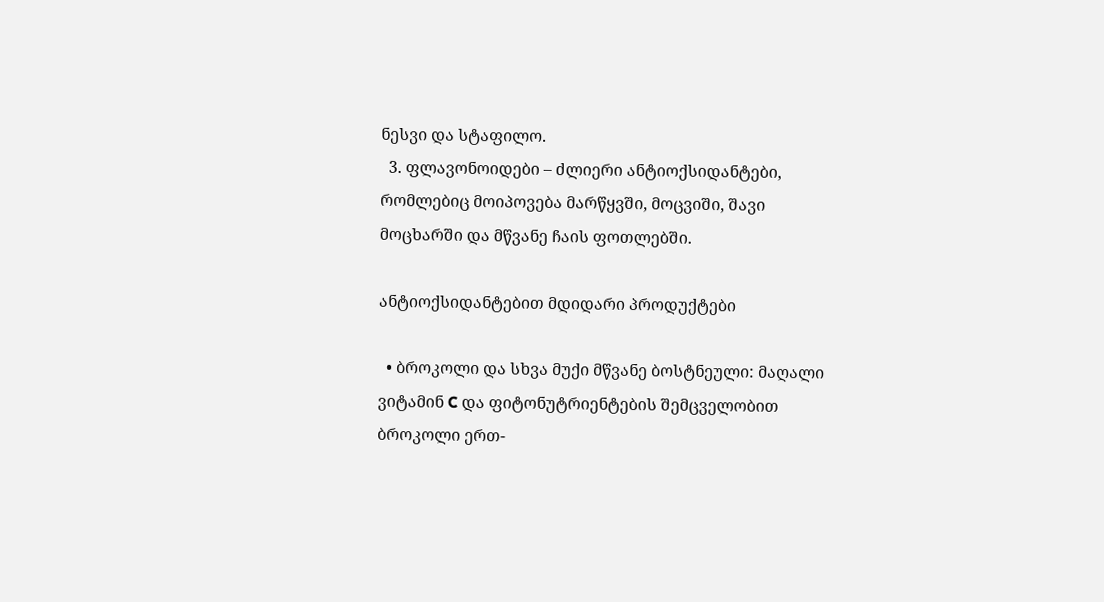ნესვი და სტაფილო.
  3. ფლავონოიდები – ძლიერი ანტიოქსიდანტები, რომლებიც მოიპოვება მარწყვში, მოცვიში, შავი მოცხარში და მწვანე ჩაის ფოთლებში.

ანტიოქსიდანტებით მდიდარი პროდუქტები

  • ბროკოლი და სხვა მუქი მწვანე ბოსტნეული: მაღალი ვიტამინ C და ფიტონუტრიენტების შემცველობით ბროკოლი ერთ-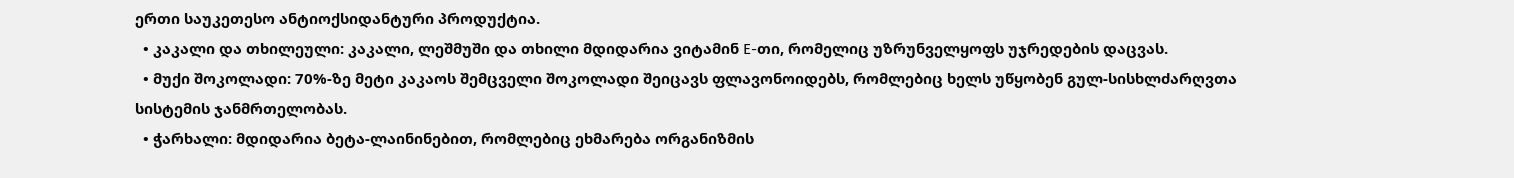ერთი საუკეთესო ანტიოქსიდანტური პროდუქტია.
  • კაკალი და თხილეული: კაკალი, ლეშმუში და თხილი მდიდარია ვიტამინ E-თი, რომელიც უზრუნველყოფს უჯრედების დაცვას.
  • მუქი შოკოლადი: 70%-ზე მეტი კაკაოს შემცველი შოკოლადი შეიცავს ფლავონოიდებს, რომლებიც ხელს უწყობენ გულ-სისხლძარღვთა სისტემის ჯანმრთელობას.
  • ჭარხალი: მდიდარია ბეტა-ლაინინებით, რომლებიც ეხმარება ორგანიზმის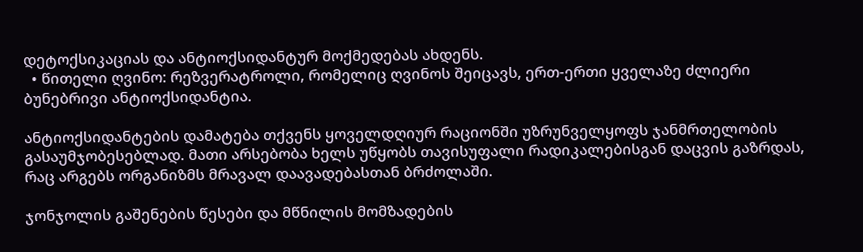დეტოქსიკაციას და ანტიოქსიდანტურ მოქმედებას ახდენს.
  • წითელი ღვინო: რეზვერატროლი, რომელიც ღვინოს შეიცავს, ერთ-ერთი ყველაზე ძლიერი ბუნებრივი ანტიოქსიდანტია.

ანტიოქსიდანტების დამატება თქვენს ყოველდღიურ რაციონში უზრუნველყოფს ჯანმრთელობის გასაუმჯობესებლად. მათი არსებობა ხელს უწყობს თავისუფალი რადიკალებისგან დაცვის გაზრდას, რაც არგებს ორგანიზმს მრავალ დაავადებასთან ბრძოლაში.

ჯონჯოლის გაშენების წესები და მწნილის მომზადების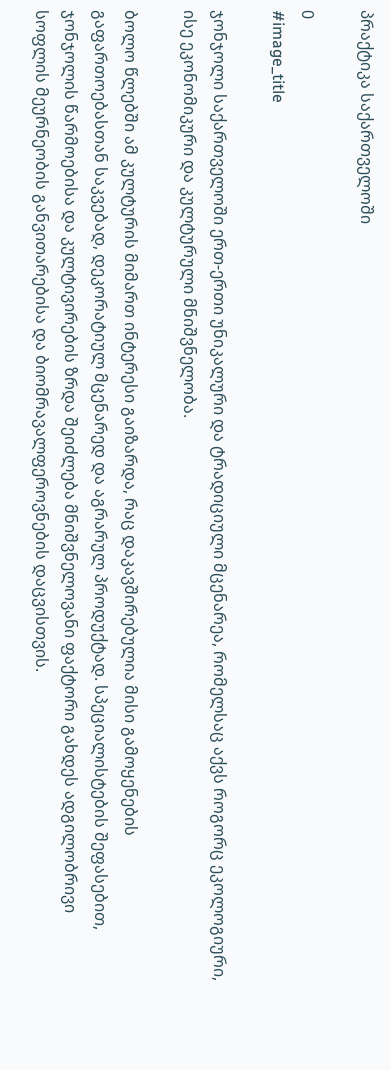პრაქტიკა საქართველოში

0
#image_title

ჯონჯოლი საქართველოში ერთ-ერთი უნიკალური და ტრადიციული მცენარეა, რომელსაც აქვს როგორც ეკოლოგიური, ისე ეკონომიკური და კულტურული მნიშვნელობა.

ბოლო წლებში ამ კულტურის მიმართ ინტერესი გაიზარდა, რაც დაკავშირებულია მისი გამოყენების გაფართოებასთან საკვებად, დეკორატიულ მცენარედ და აგრარულ პროდუქტად. სპეციალისტების შეფასებით, ჯონჯოლის წარმოებისა და კულტივირების ზრდა შეიძლება მნიშვნელოვანი ფაქტორი გახდეს ადგილობრივი სოფლის მეურნეობის განვითარებისა და ბიომრავალფეროვნების დაცვისთვის.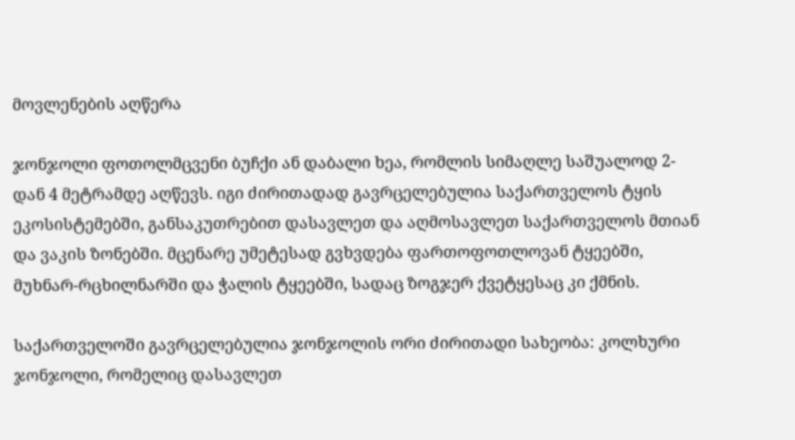მოვლენების აღწერა

ჯონჯოლი ფოთოლმცვენი ბუჩქი ან დაბალი ხეა, რომლის სიმაღლე საშუალოდ 2-დან 4 მეტრამდე აღწევს. იგი ძირითადად გავრცელებულია საქართველოს ტყის ეკოსისტემებში, განსაკუთრებით დასავლეთ და აღმოსავლეთ საქართველოს მთიან და ვაკის ზონებში. მცენარე უმეტესად გვხვდება ფართოფოთლოვან ტყეებში, მუხნარ-რცხილნარში და ჭალის ტყეებში, სადაც ზოგჯერ ქვეტყესაც კი ქმნის.

საქართველოში გავრცელებულია ჯონჯოლის ორი ძირითადი სახეობა: კოლხური ჯონჯოლი, რომელიც დასავლეთ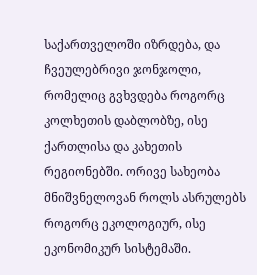საქართველოში იზრდება, და ჩვეულებრივი ჯონჯოლი, რომელიც გვხვდება როგორც კოლხეთის დაბლობზე, ისე ქართლისა და კახეთის რეგიონებში. ორივე სახეობა მნიშვნელოვან როლს ასრულებს როგორც ეკოლოგიურ, ისე ეკონომიკურ სისტემაში.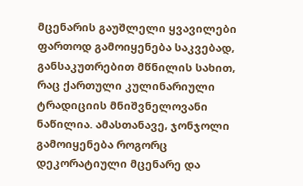მცენარის გაუშლელი ყვავილები ფართოდ გამოიყენება საკვებად, განსაკუთრებით მწნილის სახით, რაც ქართული კულინარიული ტრადიციის მნიშვნელოვანი ნაწილია. ამასთანავე, ჯონჯოლი გამოიყენება როგორც დეკორატიული მცენარე და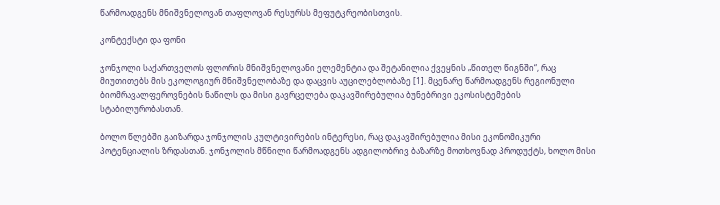წარმოადგენს მნიშვნელოვან თაფლოვან რესურსს მეფუტკრეობისთვის.

კონტექსტი და ფონი

ჯონჯოლი საქართველოს ფლორის მნიშვნელოვანი ელემენტია და შეტანილია ქვეყნის „წითელ წიგნში“, რაც მიუთითებს მის ეკოლოგიურ მნიშვნელობაზე და დაცვის აუცილებლობაზე [1]. მცენარე წარმოადგენს რეგიონული ბიომრავალფეროვნების ნაწილს და მისი გავრცელება დაკავშირებულია ბუნებრივი ეკოსისტემების სტაბილურობასთან.

ბოლო წლებში გაიზარდა ჯონჯოლის კულტივირების ინტერესი, რაც დაკავშირებულია მისი ეკონომიკური პოტენციალის ზრდასთან. ჯონჯოლის მწნილი წარმოადგენს ადგილობრივ ბაზარზე მოთხოვნად პროდუქტს, ხოლო მისი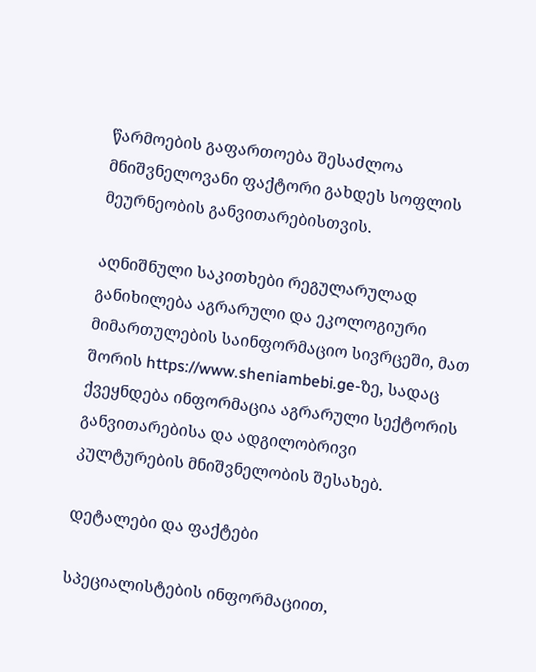წარმოების გაფართოება შესაძლოა მნიშვნელოვანი ფაქტორი გახდეს სოფლის მეურნეობის განვითარებისთვის.

აღნიშნული საკითხები რეგულარულად განიხილება აგრარული და ეკოლოგიური მიმართულების საინფორმაციო სივრცეში, მათ შორის https://www.sheniambebi.ge-ზე, სადაც ქვეყნდება ინფორმაცია აგრარული სექტორის განვითარებისა და ადგილობრივი კულტურების მნიშვნელობის შესახებ.

დეტალები და ფაქტები

სპეციალისტების ინფორმაციით,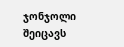ჯონჯოლი შეიცავს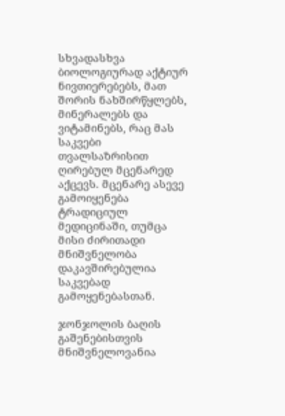სხვადასხვა ბიოლოგიურად აქტიურ ნივთიერებებს, მათ შორის ნახშირწყლებს, მინერალებს და ვიტამინებს, რაც მას საკვები თვალსაზრისით ღირებულ მცენარედ აქცევს. მცენარე ასევე გამოიყენება ტრადიციულ მედიცინაში, თუმცა მისი ძირითადი მნიშვნელობა დაკავშირებულია საკვებად გამოყენებასთან.

ჯონჯოლის ბაღის გაშენებისთვის მნიშვნელოვანია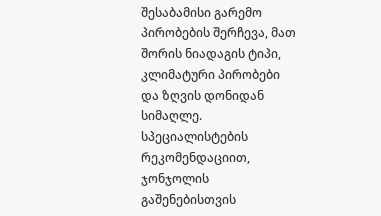შესაბამისი გარემო პირობების შერჩევა, მათ შორის ნიადაგის ტიპი, კლიმატური პირობები და ზღვის დონიდან სიმაღლე. სპეციალისტების რეკომენდაციით, ჯონჯოლის გაშენებისთვის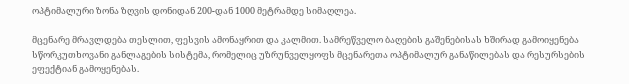ოპტიმალური ზონა ზღვის დონიდან 200-დან 1000 მეტრამდე სიმაღლეა.

მცენარე მრავლდება თესლით, ფესვის ამონაყრით და კალმით. სამრეწველო ბაღების გაშენებისას ხშირად გამოიყენება სწორკუთხოვანი განლაგების სისტემა, რომელიც უზრუნველყოფს მცენარეთა ოპტიმალურ განაწილებას და რესურსების ეფექტიან გამოყენებას.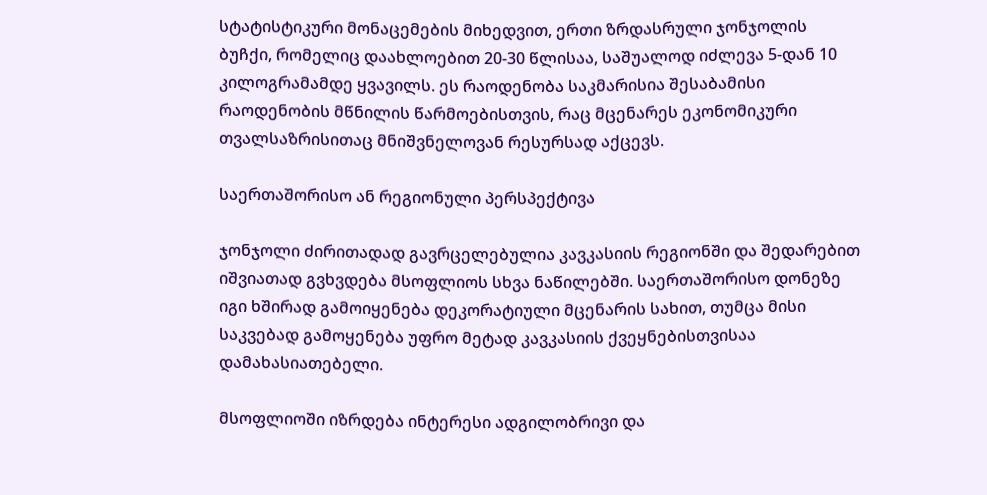სტატისტიკური მონაცემების მიხედვით, ერთი ზრდასრული ჯონჯოლის ბუჩქი, რომელიც დაახლოებით 20-30 წლისაა, საშუალოდ იძლევა 5-დან 10 კილოგრამამდე ყვავილს. ეს რაოდენობა საკმარისია შესაბამისი რაოდენობის მწნილის წარმოებისთვის, რაც მცენარეს ეკონომიკური თვალსაზრისითაც მნიშვნელოვან რესურსად აქცევს.

საერთაშორისო ან რეგიონული პერსპექტივა

ჯონჯოლი ძირითადად გავრცელებულია კავკასიის რეგიონში და შედარებით იშვიათად გვხვდება მსოფლიოს სხვა ნაწილებში. საერთაშორისო დონეზე იგი ხშირად გამოიყენება დეკორატიული მცენარის სახით, თუმცა მისი საკვებად გამოყენება უფრო მეტად კავკასიის ქვეყნებისთვისაა დამახასიათებელი.

მსოფლიოში იზრდება ინტერესი ადგილობრივი და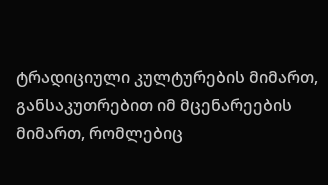ტრადიციული კულტურების მიმართ, განსაკუთრებით იმ მცენარეების მიმართ, რომლებიც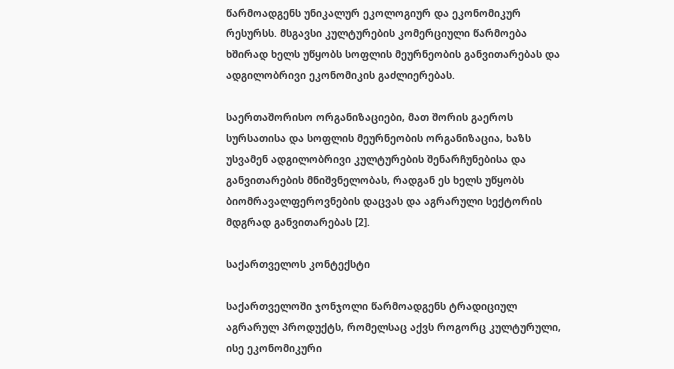წარმოადგენს უნიკალურ ეკოლოგიურ და ეკონომიკურ რესურსს. მსგავსი კულტურების კომერციული წარმოება ხშირად ხელს უწყობს სოფლის მეურნეობის განვითარებას და ადგილობრივი ეკონომიკის გაძლიერებას.

საერთაშორისო ორგანიზაციები, მათ შორის გაეროს სურსათისა და სოფლის მეურნეობის ორგანიზაცია, ხაზს უსვამენ ადგილობრივი კულტურების შენარჩუნებისა და განვითარების მნიშვნელობას, რადგან ეს ხელს უწყობს ბიომრავალფეროვნების დაცვას და აგრარული სექტორის მდგრად განვითარებას [2].

საქართველოს კონტექსტი

საქართველოში ჯონჯოლი წარმოადგენს ტრადიციულ აგრარულ პროდუქტს, რომელსაც აქვს როგორც კულტურული, ისე ეკონომიკური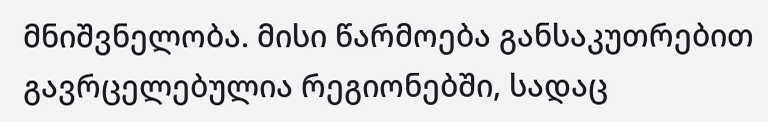მნიშვნელობა. მისი წარმოება განსაკუთრებით გავრცელებულია რეგიონებში, სადაც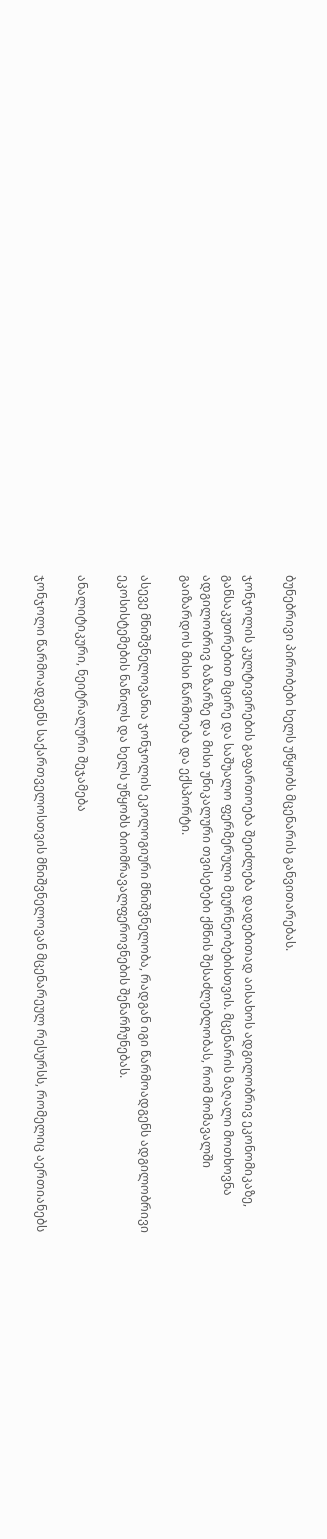ბუნებრივი პირობები ხელს უწყობს მცენარის განვითარებას.

ჯონჯოლის კულტივირების გაფართოება შეიძლება დადებითად აისახოს ადგილობრივ ეკონომიკაზე, განსაკუთრებით მცირე და საშუალო ფერმერული მეურნეობებისთვის. მცენარის მაღალი მოთხოვნა ადგილობრივ ბაზარზე და მისი უნიკალური თვისებები ქმნის შესაძლებლობას, რომ მომავალში გაიზარდოს მისი წარმოება და ექსპორტი.

ასევე მნიშვნელოვანია ჯონჯოლის ეკოლოგიური მნიშვნელობა, რადგან იგი წარმოადგენს ადგილობრივი ეკოსისტემების ნაწილს და ხელს უწყობს ბიომრავალფეროვნების შენარჩუნებას.

ანალიტიკური, ნეიტრალური შეჯამება

ჯონჯოლი წარმოადგენს საქართველოსთვის მნიშვნელოვან მცენარეულ რესურსს, რომელიც აერთიანებს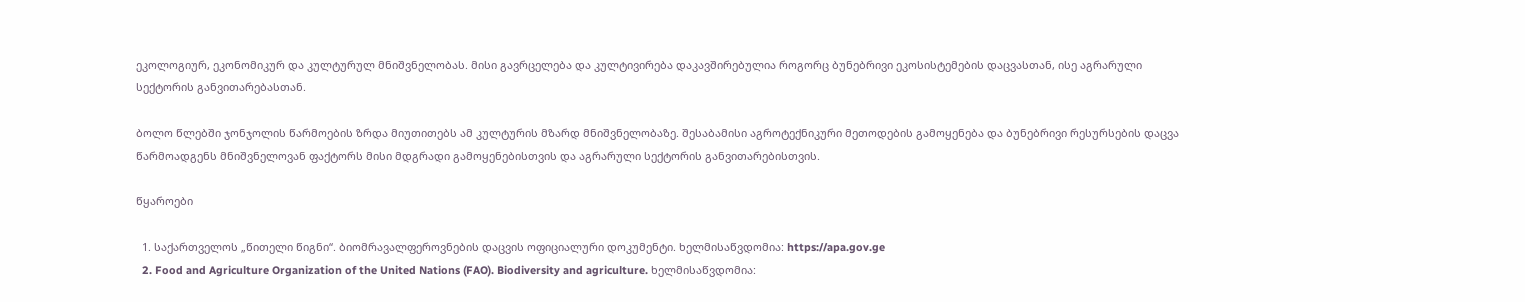ეკოლოგიურ, ეკონომიკურ და კულტურულ მნიშვნელობას. მისი გავრცელება და კულტივირება დაკავშირებულია როგორც ბუნებრივი ეკოსისტემების დაცვასთან, ისე აგრარული სექტორის განვითარებასთან.

ბოლო წლებში ჯონჯოლის წარმოების ზრდა მიუთითებს ამ კულტურის მზარდ მნიშვნელობაზე. შესაბამისი აგროტექნიკური მეთოდების გამოყენება და ბუნებრივი რესურსების დაცვა წარმოადგენს მნიშვნელოვან ფაქტორს მისი მდგრადი გამოყენებისთვის და აგრარული სექტორის განვითარებისთვის.

წყაროები

  1. საქართველოს „წითელი წიგნი“. ბიომრავალფეროვნების დაცვის ოფიციალური დოკუმენტი. ხელმისაწვდომია: https://apa.gov.ge
  2. Food and Agriculture Organization of the United Nations (FAO). Biodiversity and agriculture. ხელმისაწვდომია: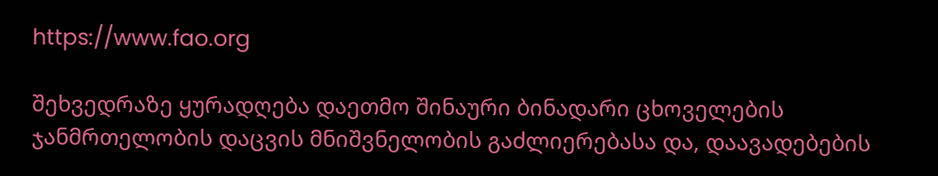https://www.fao.org

შეხვედრაზე ყურადღება დაეთმო შინაური ბინადარი ცხოველების ჯანმრთელობის დაცვის მნიშვნელობის გაძლიერებასა და, დაავადებების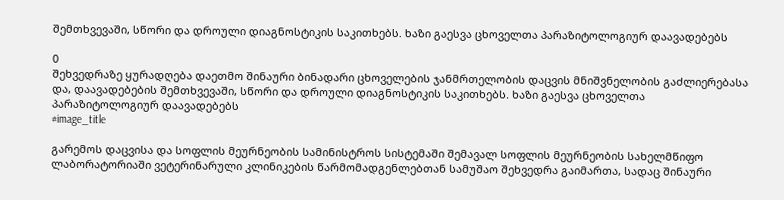შემთხვევაში, სწორი და დროული დიაგნოსტიკის საკითხებს. ხაზი გაესვა ცხოველთა პარაზიტოლოგიურ დაავადებებს

0
შეხვედრაზე ყურადღება დაეთმო შინაური ბინადარი ცხოველების ჯანმრთელობის დაცვის მნიშვნელობის გაძლიერებასა და, დაავადებების შემთხვევაში, სწორი და დროული დიაგნოსტიკის საკითხებს. ხაზი გაესვა ცხოველთა პარაზიტოლოგიურ დაავადებებს
#image_title

გარემოს დაცვისა და სოფლის მეურნეობის სამინისტროს სისტემაში შემავალ სოფლის მეურნეობის სახელმწიფო ლაბორატორიაში ვეტერინარული კლინიკების წარმომადგენლებთან სამუშაო შეხვედრა გაიმართა, სადაც შინაური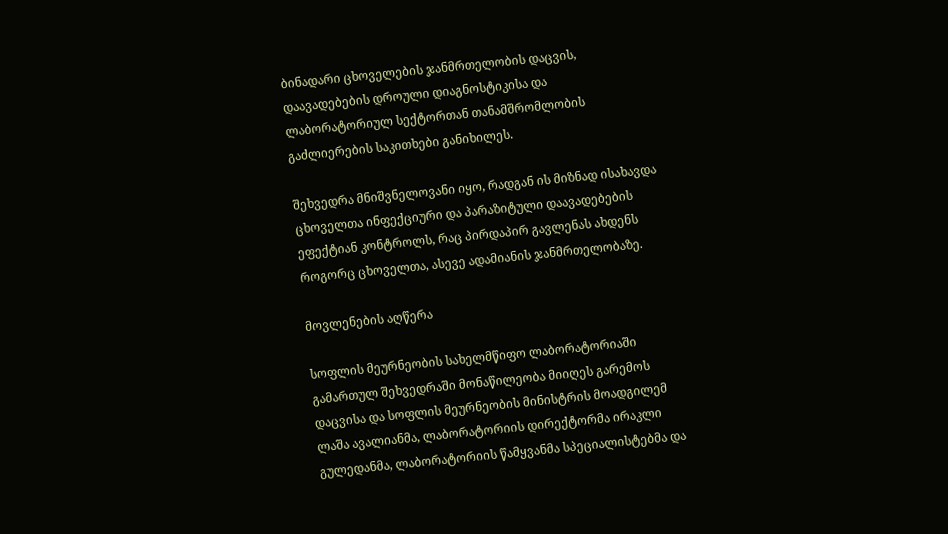ბინადარი ცხოველების ჯანმრთელობის დაცვის, დაავადებების დროული დიაგნოსტიკისა და ლაბორატორიულ სექტორთან თანამშრომლობის გაძლიერების საკითხები განიხილეს.

შეხვედრა მნიშვნელოვანი იყო, რადგან ის მიზნად ისახავდა ცხოველთა ინფექციური და პარაზიტული დაავადებების ეფექტიან კონტროლს, რაც პირდაპირ გავლენას ახდენს როგორც ცხოველთა, ასევე ადამიანის ჯანმრთელობაზე.

მოვლენების აღწერა

სოფლის მეურნეობის სახელმწიფო ლაბორატორიაში გამართულ შეხვედრაში მონაწილეობა მიიღეს გარემოს დაცვისა და სოფლის მეურნეობის მინისტრის მოადგილემ ლაშა ავალიანმა, ლაბორატორიის დირექტორმა ირაკლი გულედანმა, ლაბორატორიის წამყვანმა სპეციალისტებმა და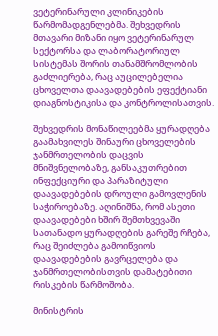ვეტერინარული კლინიკების წარმომადგენლებმა. შეხვედრის მთავარი მიზანი იყო ვეტერინარულ სექტორსა და ლაბორატორიულ სისტემას შორის თანამშრომლობის გაძლიერება, რაც აუცილებელია ცხოველთა დაავადებების ეფექტიანი დიაგნოსტიკისა და კონტროლისათვის.

შეხვედრის მონაწილეებმა ყურადღება გაამახვილეს შინაური ცხოველების ჯანმრთელობის დაცვის მნიშვნელობაზე, განსაკუთრებით ინფექციური და პარაზიტული დაავადებების დროული გამოვლენის საჭიროებაზე. აღინიშნა, რომ ასეთი დაავადებები ხშირ შემთხვევაში სათანადო ყურადღების გარეშე რჩება, რაც შეიძლება გამოიწვიოს დაავადებების გავრცელება და ჯანმრთელობისთვის დამატებითი რისკების წარმოშობა.

მინისტრის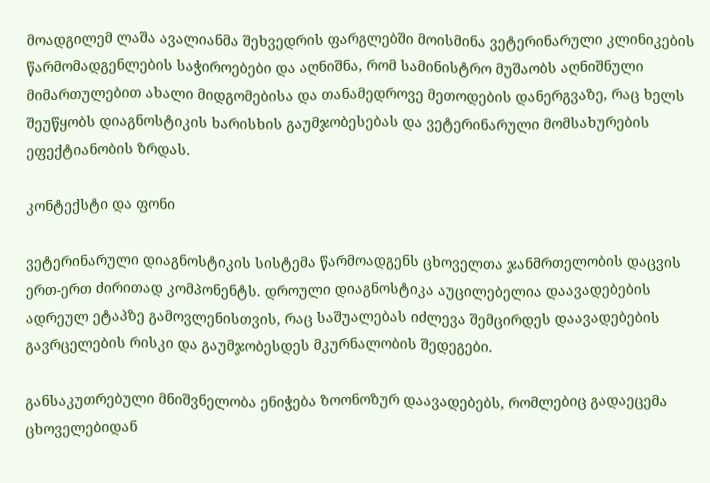მოადგილემ ლაშა ავალიანმა შეხვედრის ფარგლებში მოისმინა ვეტერინარული კლინიკების წარმომადგენლების საჭიროებები და აღნიშნა, რომ სამინისტრო მუშაობს აღნიშნული მიმართულებით ახალი მიდგომებისა და თანამედროვე მეთოდების დანერგვაზე, რაც ხელს შეუწყობს დიაგნოსტიკის ხარისხის გაუმჯობესებას და ვეტერინარული მომსახურების ეფექტიანობის ზრდას.

კონტექსტი და ფონი

ვეტერინარული დიაგნოსტიკის სისტემა წარმოადგენს ცხოველთა ჯანმრთელობის დაცვის ერთ-ერთ ძირითად კომპონენტს. დროული დიაგნოსტიკა აუცილებელია დაავადებების ადრეულ ეტაპზე გამოვლენისთვის, რაც საშუალებას იძლევა შემცირდეს დაავადებების გავრცელების რისკი და გაუმჯობესდეს მკურნალობის შედეგები.

განსაკუთრებული მნიშვნელობა ენიჭება ზოონოზურ დაავადებებს, რომლებიც გადაეცემა ცხოველებიდან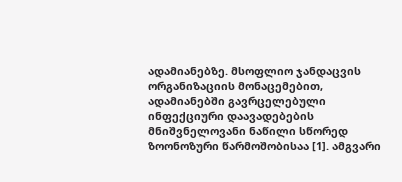ადამიანებზე. მსოფლიო ჯანდაცვის ორგანიზაციის მონაცემებით, ადამიანებში გავრცელებული ინფექციური დაავადებების მნიშვნელოვანი ნაწილი სწორედ ზოონოზური წარმოშობისაა [1]. ამგვარი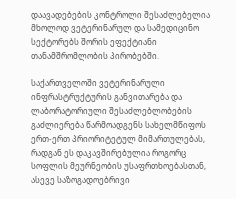დაავადებების კონტროლი შესაძლებელია მხოლოდ ვეტერინარულ და სამედიცინო სექტორებს შორის ეფექტიანი თანამშრომლობის პირობებში.

საქართველოში ვეტერინარული ინფრასტრუქტურის განვითარება და ლაბორატორიული შესაძლებლობების გაძლიერება წარმოადგენს სახელმწიფოს ერთ-ერთ პრიორიტეტულ მიმართულებას, რადგან ეს დაკავშირებულია როგორც სოფლის მეურნეობის უსაფრთხოებასთან, ასევე საზოგადოებრივი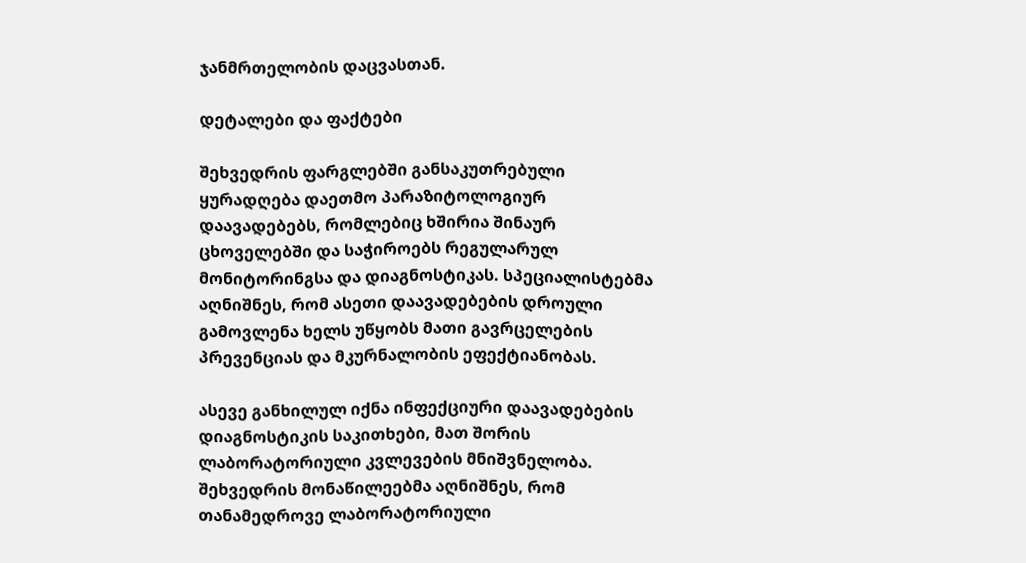ჯანმრთელობის დაცვასთან.

დეტალები და ფაქტები

შეხვედრის ფარგლებში განსაკუთრებული ყურადღება დაეთმო პარაზიტოლოგიურ დაავადებებს, რომლებიც ხშირია შინაურ ცხოველებში და საჭიროებს რეგულარულ მონიტორინგსა და დიაგნოსტიკას. სპეციალისტებმა აღნიშნეს, რომ ასეთი დაავადებების დროული გამოვლენა ხელს უწყობს მათი გავრცელების პრევენციას და მკურნალობის ეფექტიანობას.

ასევე განხილულ იქნა ინფექციური დაავადებების დიაგნოსტიკის საკითხები, მათ შორის ლაბორატორიული კვლევების მნიშვნელობა. შეხვედრის მონაწილეებმა აღნიშნეს, რომ თანამედროვე ლაბორატორიული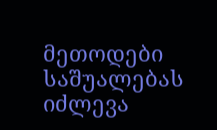მეთოდები საშუალებას იძლევა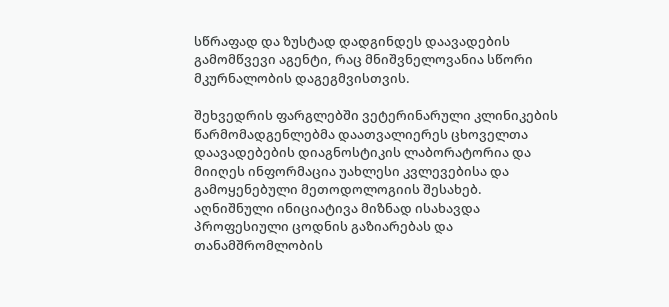სწრაფად და ზუსტად დადგინდეს დაავადების გამომწვევი აგენტი, რაც მნიშვნელოვანია სწორი მკურნალობის დაგეგმვისთვის.

შეხვედრის ფარგლებში ვეტერინარული კლინიკების წარმომადგენლებმა დაათვალიერეს ცხოველთა დაავადებების დიაგნოსტიკის ლაბორატორია და მიიღეს ინფორმაცია უახლესი კვლევებისა და გამოყენებული მეთოდოლოგიის შესახებ. აღნიშნული ინიციატივა მიზნად ისახავდა პროფესიული ცოდნის გაზიარებას და თანამშრომლობის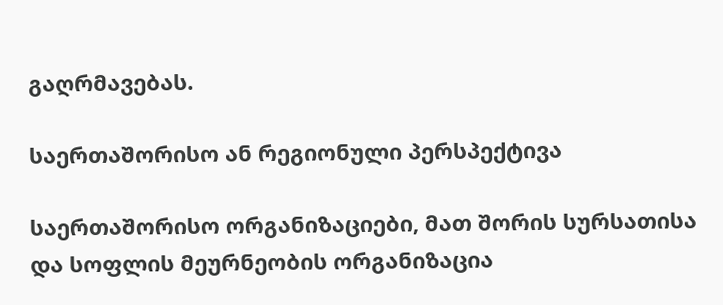გაღრმავებას.

საერთაშორისო ან რეგიონული პერსპექტივა

საერთაშორისო ორგანიზაციები, მათ შორის სურსათისა და სოფლის მეურნეობის ორგანიზაცია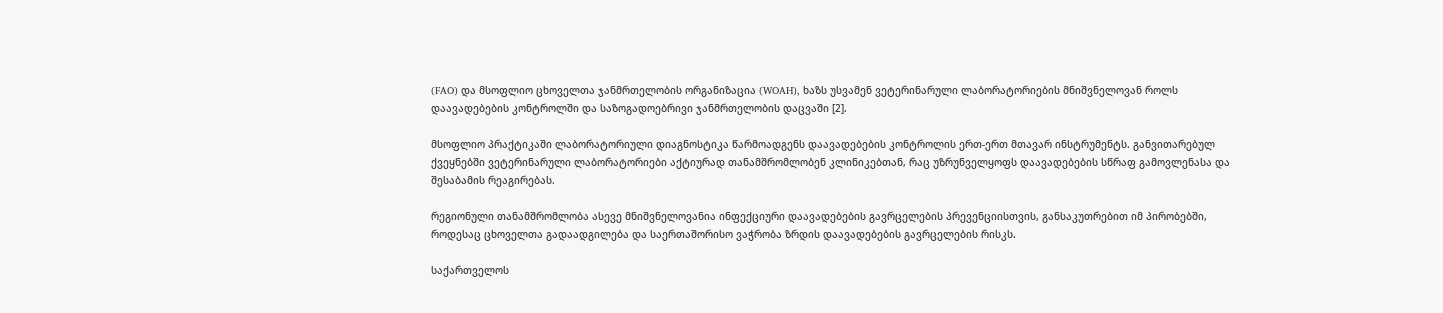(FAO) და მსოფლიო ცხოველთა ჯანმრთელობის ორგანიზაცია (WOAH), ხაზს უსვამენ ვეტერინარული ლაბორატორიების მნიშვნელოვან როლს დაავადებების კონტროლში და საზოგადოებრივი ჯანმრთელობის დაცვაში [2].

მსოფლიო პრაქტიკაში ლაბორატორიული დიაგნოსტიკა წარმოადგენს დაავადებების კონტროლის ერთ-ერთ მთავარ ინსტრუმენტს. განვითარებულ ქვეყნებში ვეტერინარული ლაბორატორიები აქტიურად თანამშრომლობენ კლინიკებთან, რაც უზრუნველყოფს დაავადებების სწრაფ გამოვლენასა და შესაბამის რეაგირებას.

რეგიონული თანამშრომლობა ასევე მნიშვნელოვანია ინფექციური დაავადებების გავრცელების პრევენციისთვის, განსაკუთრებით იმ პირობებში, როდესაც ცხოველთა გადაადგილება და საერთაშორისო ვაჭრობა ზრდის დაავადებების გავრცელების რისკს.

საქართველოს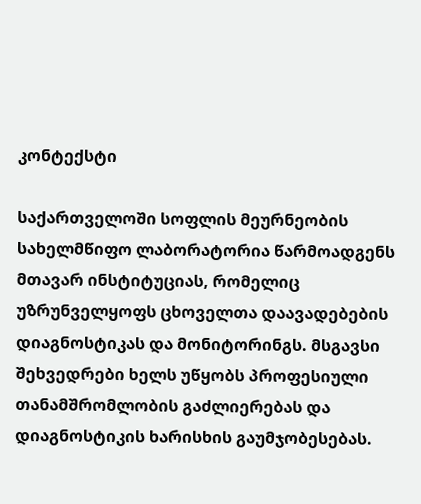კონტექსტი

საქართველოში სოფლის მეურნეობის სახელმწიფო ლაბორატორია წარმოადგენს მთავარ ინსტიტუციას, რომელიც უზრუნველყოფს ცხოველთა დაავადებების დიაგნოსტიკას და მონიტორინგს. მსგავსი შეხვედრები ხელს უწყობს პროფესიული თანამშრომლობის გაძლიერებას და დიაგნოსტიკის ხარისხის გაუმჯობესებას.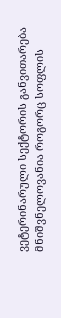ვეტერინარული სექტორის განვითარება მნიშვნელოვანია როგორც სოფლის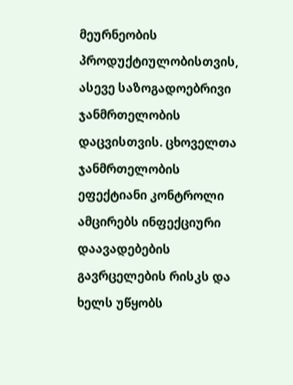მეურნეობის პროდუქტიულობისთვის, ასევე საზოგადოებრივი ჯანმრთელობის დაცვისთვის. ცხოველთა ჯანმრთელობის ეფექტიანი კონტროლი ამცირებს ინფექციური დაავადებების გავრცელების რისკს და ხელს უწყობს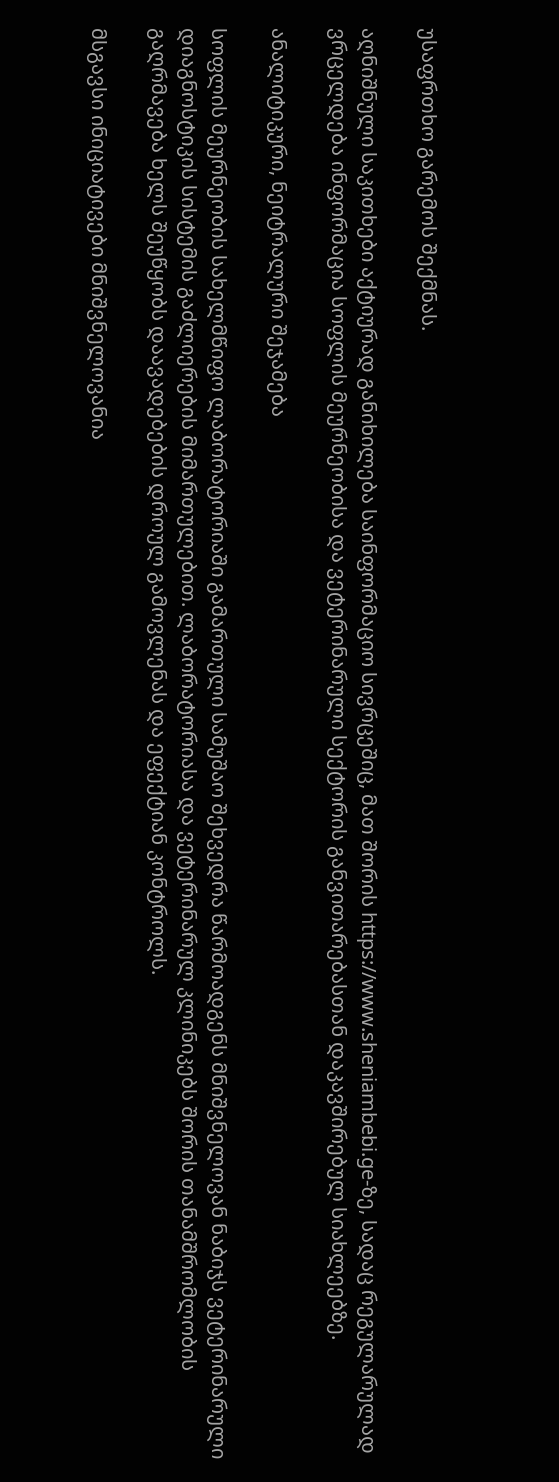უსაფრთხო გარემოს შექმნას.

აღნიშნული საკითხები აქტიურად განიხილება საინფორმაციო სივრცეშიც, მათ შორის https://www.sheniambebi.ge-ზე, სადაც რეგულარულად ვრცელდება ინფორმაცია სოფლის მეურნეობისა და ვეტერინარული სექტორის განვითარებასთან დაკავშირებულ სიახლეებზე.

ანალიტიკური, ნეიტრალური შეჯამება

სოფლის მეურნეობის სახელმწიფო ლაბორატორიაში გამართული სამუშაო შეხვედრა წარმოადგენს მნიშვნელოვან ნაბიჯს ვეტერინარული დიაგნოსტიკის სისტემის გაძლიერების მიმართულებით. ლაბორატორიასა და ვეტერინარულ კლინიკებს შორის თანამშრომლობის გაღრმავება ხელს შეუწყობს დაავადებების დროულ გამოვლენას და ეფექტიან კონტროლს.

მსგავსი ინიციატივები მნიშვნელოვანია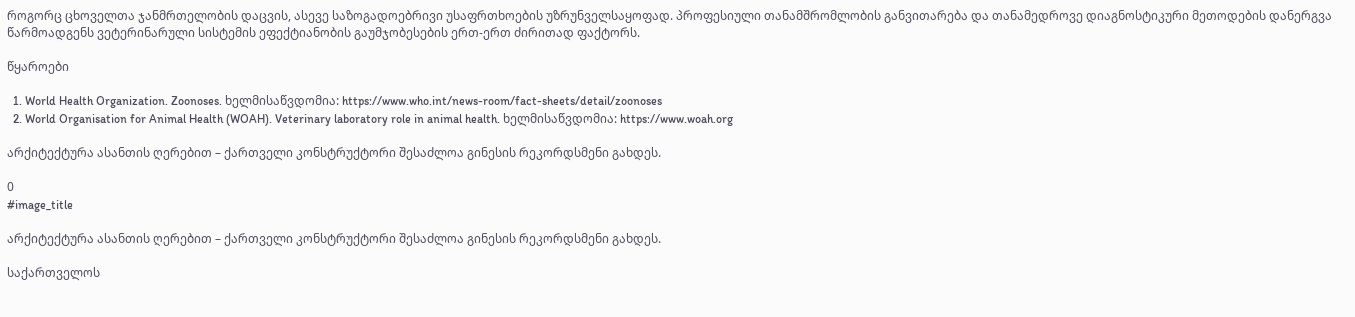როგორც ცხოველთა ჯანმრთელობის დაცვის, ასევე საზოგადოებრივი უსაფრთხოების უზრუნველსაყოფად. პროფესიული თანამშრომლობის განვითარება და თანამედროვე დიაგნოსტიკური მეთოდების დანერგვა წარმოადგენს ვეტერინარული სისტემის ეფექტიანობის გაუმჯობესების ერთ-ერთ ძირითად ფაქტორს.

წყაროები

  1. World Health Organization. Zoonoses. ხელმისაწვდომია: https://www.who.int/news-room/fact-sheets/detail/zoonoses
  2. World Organisation for Animal Health (WOAH). Veterinary laboratory role in animal health. ხელმისაწვდომია: https://www.woah.org

არქიტექტურა ასანთის ღერებით – ქართველი კონსტრუქტორი შესაძლოა გინესის რეკორდსმენი გახდეს.

0
#image_title

არქიტექტურა ასანთის ღერებით – ქართველი კონსტრუქტორი შესაძლოა გინესის რეკორდსმენი გახდეს.

საქართველოს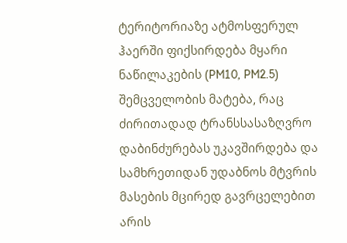ტერიტორიაზე ატმოსფერულ ჰაერში ფიქსირდება მყარი ნაწილაკების (PM10, PM2.5) შემცველობის მატება, რაც ძირითადად ტრანსსასაზღვრო დაბინძურებას უკავშირდება და სამხრეთიდან უდაბნოს მტვრის მასების მცირედ გავრცელებით არის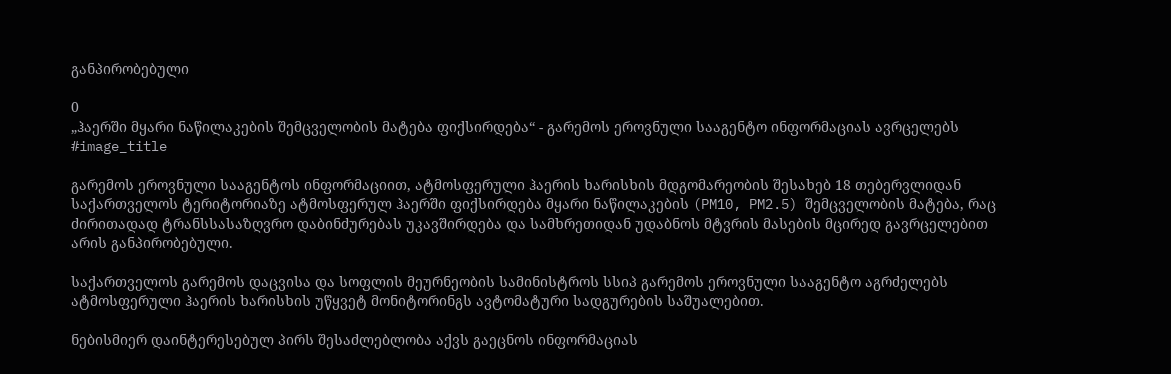განპირობებული

0
„ჰაერში მყარი ნაწილაკების შემცველობის მატება ფიქსირდება“ - გარემოს ეროვნული სააგენტო ინფორმაციას ავრცელებს
#image_title

გარემოს ეროვნული სააგენტოს ინფორმაციით, ატმოსფერული ჰაერის ხარისხის მდგომარეობის შესახებ 18 თებერვლიდან საქართველოს ტერიტორიაზე ატმოსფერულ ჰაერში ფიქსირდება მყარი ნაწილაკების (PM10, PM2.5) შემცველობის მატება, რაც ძირითადად ტრანსსასაზღვრო დაბინძურებას უკავშირდება და სამხრეთიდან უდაბნოს მტვრის მასების მცირედ გავრცელებით არის განპირობებული.

საქართველოს გარემოს დაცვისა და სოფლის მეურნეობის სამინისტროს სსიპ გარემოს ეროვნული სააგენტო აგრძელებს ატმოსფერული ჰაერის ხარისხის უწყვეტ მონიტორინგს ავტომატური სადგურების საშუალებით.

ნებისმიერ დაინტერესებულ პირს შესაძლებლობა აქვს გაეცნოს ინფორმაციას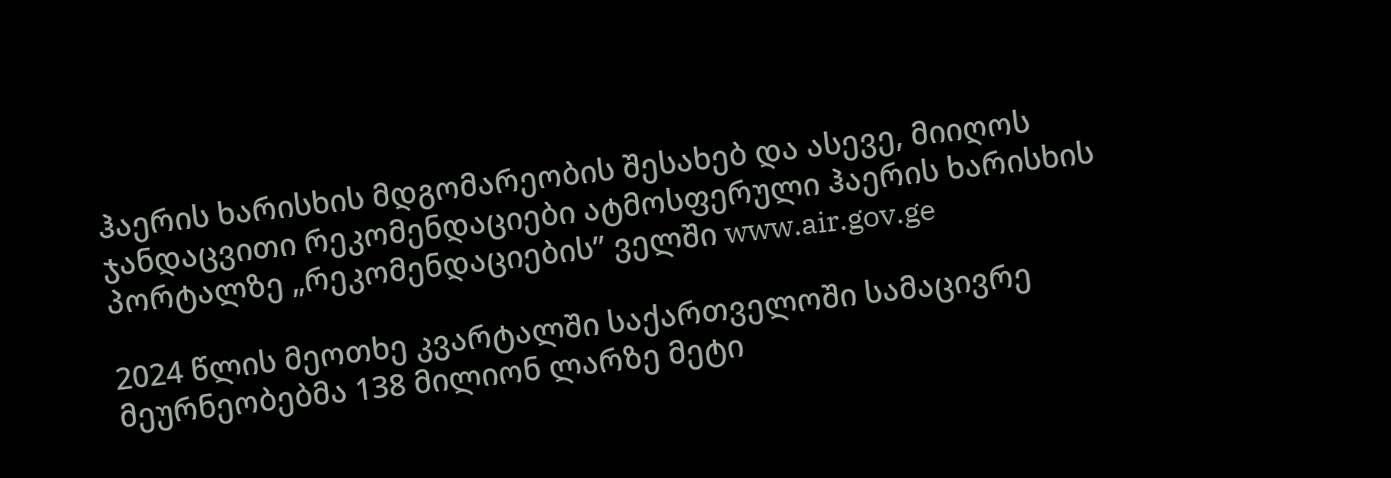ჰაერის ხარისხის მდგომარეობის შესახებ და ასევე, მიიღოს ჯანდაცვითი რეკომენდაციები ატმოსფერული ჰაერის ხარისხის პორტალზე „რეკომენდაციების” ველში www.air.gov.ge

2024 წლის მეოთხე კვარტალში საქართველოში სამაცივრე მეურნეობებმა 138 მილიონ ლარზე მეტი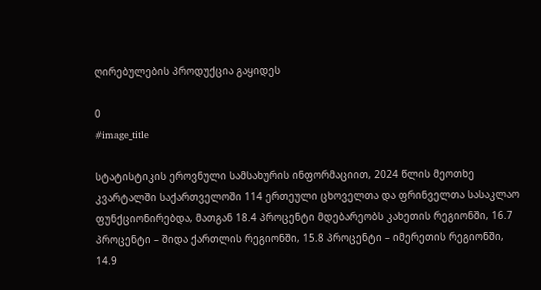ღირებულების პროდუქცია გაყიდეს

0
#image_title

სტატისტიკის ეროვნული სამსახურის ინფორმაციით, 2024 წლის მეოთხე კვარტალში საქართველოში 114 ერთეული ცხოველთა და ფრინველთა სასაკლაო ფუნქციონირებდა, მათგან 18.4 პროცენტი მდებარეობს კახეთის რეგიონში, 16.7 პროცენტი – შიდა ქართლის რეგიონში, 15.8 პროცენტი – იმერეთის რეგიონში, 14.9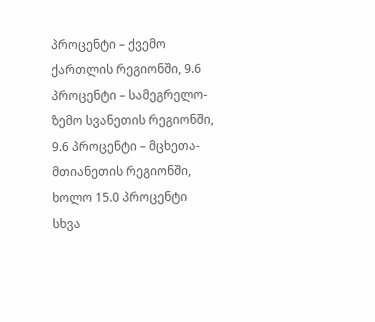პროცენტი – ქვემო ქართლის რეგიონში, 9.6 პროცენტი – სამეგრელო-ზემო სვანეთის რეგიონში, 9.6 პროცენტი – მცხეთა-მთიანეთის რეგიონში, ხოლო 15.0 პროცენტი სხვა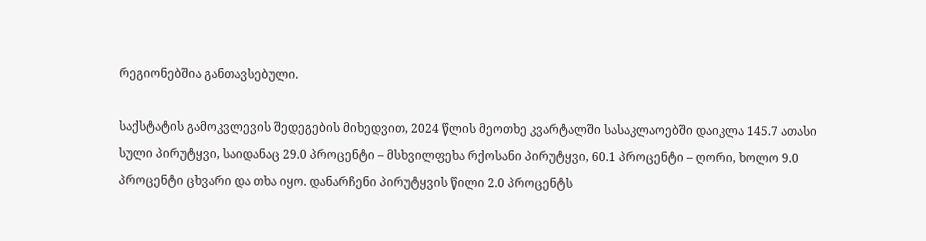რეგიონებშია განთავსებული.

საქსტატის გამოკვლევის შედეგების მიხედვით, 2024 წლის მეოთხე კვარტალში სასაკლაოებში დაიკლა 145.7 ათასი სული პირუტყვი, საიდანაც 29.0 პროცენტი – მსხვილფეხა რქოსანი პირუტყვი, 60.1 პროცენტი – ღორი, ხოლო 9.0 პროცენტი ცხვარი და თხა იყო. დანარჩენი პირუტყვის წილი 2.0 პროცენტს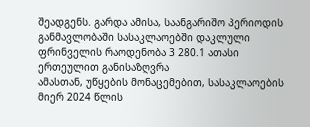შეადგენს. გარდა ამისა, საანგარიშო პერიოდის განმავლობაში სასაკლაოებში დაკლული ფრინველის რაოდენობა 3 280.1 ათასი ერთეულით განისაზღვრა
ამასთან, უწყების მონაცემებით, სასაკლაოების მიერ 2024 წლის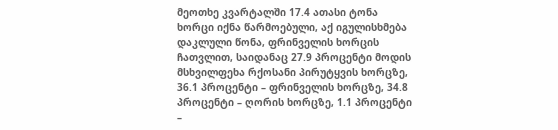მეოთხე კვარტალში 17.4 ათასი ტონა ხორცი იქნა წარმოებული, აქ იგულისხმება დაკლული წონა, ფრინველის ხორცის ჩათვლით, საიდანაც 27.9 პროცენტი მოდის მსხვილფეხა რქოსანი პირუტყვის ხორცზე, 36.1 პროცენტი – ფრინველის ხორცზე, 34.8 პროცენტი – ღორის ხორცზე, 1.1 პროცენტი –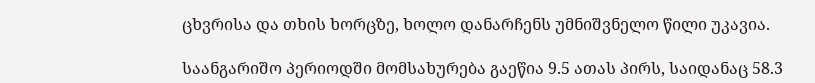ცხვრისა და თხის ხორცზე, ხოლო დანარჩენს უმნიშვნელო წილი უკავია.

საანგარიშო პერიოდში მომსახურება გაეწია 9.5 ათას პირს, საიდანაც 58.3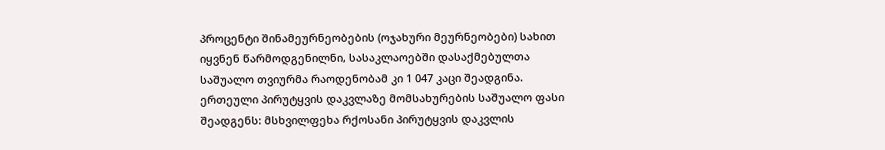პროცენტი შინამეურნეობების (ოჯახური მეურნეობები) სახით იყვნენ წარმოდგენილნი, სასაკლაოებში დასაქმებულთა საშუალო თვიურმა რაოდენობამ კი 1 047 კაცი შეადგინა. ერთეული პირუტყვის დაკვლაზე მომსახურების საშუალო ფასი შეადგენს: მსხვილფეხა რქოსანი პირუტყვის დაკვლის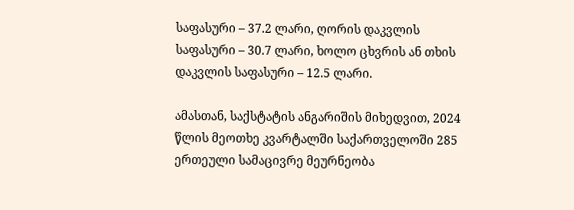საფასური – 37.2 ლარი, ღორის დაკვლის საფასური – 30.7 ლარი, ხოლო ცხვრის ან თხის დაკვლის საფასური – 12.5 ლარი.

ამასთან, საქსტატის ანგარიშის მიხედვით, 2024 წლის მეოთხე კვარტალში საქართველოში 285 ერთეული სამაცივრე მეურნეობა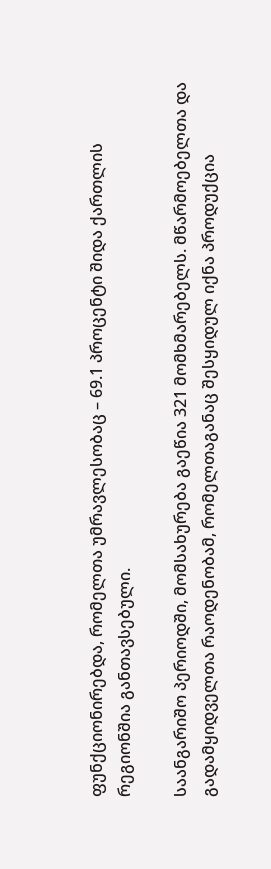ფუნქციონირებდა, რომელთა უმრავლესობაც – 69.1 პროცენტი შიდა ქართლის რეგიონშია განთავსებული.

საანგარიშო პერიოდში, მომსახურება გაეწია 321 მომხმარებელს. მწარმოებელთა და გადამყიდველთა რაოდენობამ, რომელთაგანაც შესყიდულ იქნა პროდუქცია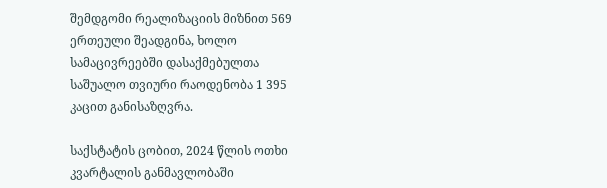შემდგომი რეალიზაციის მიზნით 569 ერთეული შეადგინა, ხოლო სამაცივრეებში დასაქმებულთა საშუალო თვიური რაოდენობა 1 395 კაცით განისაზღვრა.

საქსტატის ცობით, 2024 წლის ოთხი კვარტალის განმავლობაში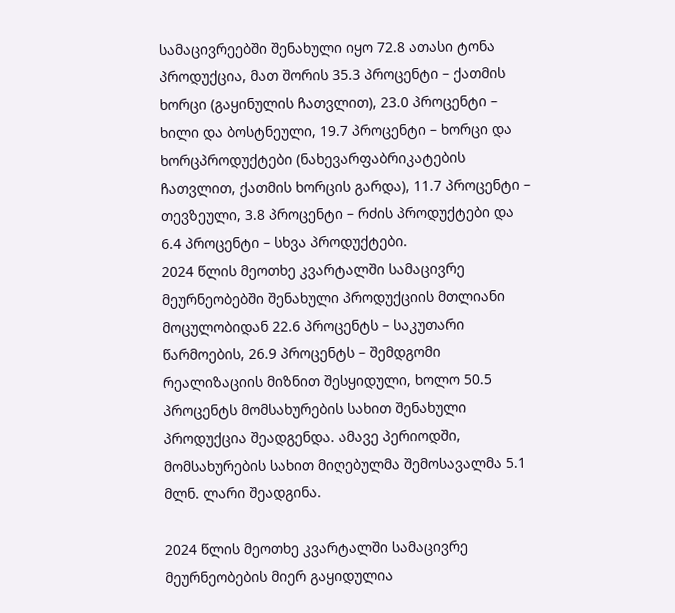სამაცივრეებში შენახული იყო 72.8 ათასი ტონა პროდუქცია, მათ შორის 35.3 პროცენტი – ქათმის ხორცი (გაყინულის ჩათვლით), 23.0 პროცენტი – ხილი და ბოსტნეული, 19.7 პროცენტი – ხორცი და ხორცპროდუქტები (ნახევარფაბრიკატების ჩათვლით, ქათმის ხორცის გარდა), 11.7 პროცენტი – თევზეული, 3.8 პროცენტი – რძის პროდუქტები და 6.4 პროცენტი – სხვა პროდუქტები.
2024 წლის მეოთხე კვარტალში სამაცივრე მეურნეობებში შენახული პროდუქციის მთლიანი მოცულობიდან 22.6 პროცენტს – საკუთარი წარმოების, 26.9 პროცენტს – შემდგომი რეალიზაციის მიზნით შესყიდული, ხოლო 50.5 პროცენტს მომსახურების სახით შენახული პროდუქცია შეადგენდა. ამავე პერიოდში, მომსახურების სახით მიღებულმა შემოსავალმა 5.1 მლნ. ლარი შეადგინა.

2024 წლის მეოთხე კვარტალში სამაცივრე მეურნეობების მიერ გაყიდულია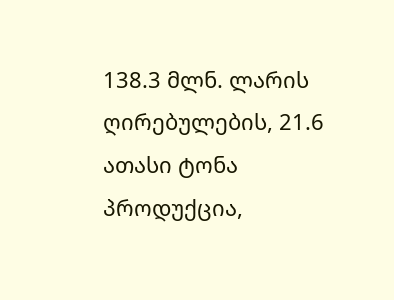138.3 მლნ. ლარის ღირებულების, 21.6 ათასი ტონა პროდუქცია,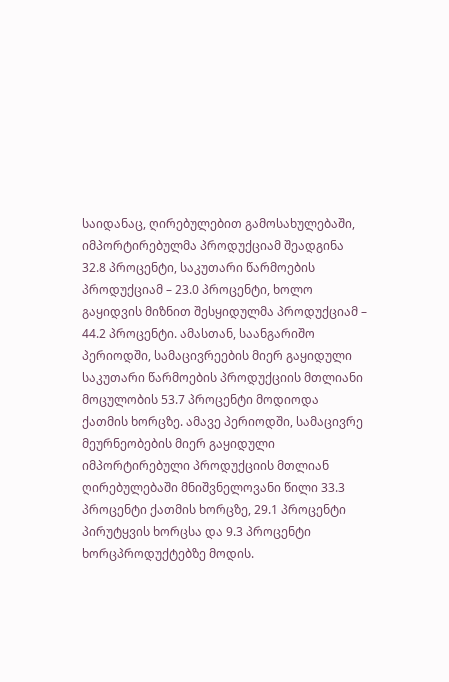საიდანაც, ღირებულებით გამოსახულებაში, იმპორტირებულმა პროდუქციამ შეადგინა 32.8 პროცენტი, საკუთარი წარმოების პროდუქციამ – 23.0 პროცენტი, ხოლო გაყიდვის მიზნით შესყიდულმა პროდუქციამ – 44.2 პროცენტი. ამასთან, საანგარიშო პერიოდში, სამაცივრეების მიერ გაყიდული საკუთარი წარმოების პროდუქციის მთლიანი მოცულობის 53.7 პროცენტი მოდიოდა ქათმის ხორცზე. ამავე პერიოდში, სამაცივრე მეურნეობების მიერ გაყიდული იმპორტირებული პროდუქციის მთლიან ღირებულებაში მნიშვნელოვანი წილი 33.3 პროცენტი ქათმის ხორცზე, 29.1 პროცენტი პირუტყვის ხორცსა და 9.3 პროცენტი ხორცპროდუქტებზე მოდის.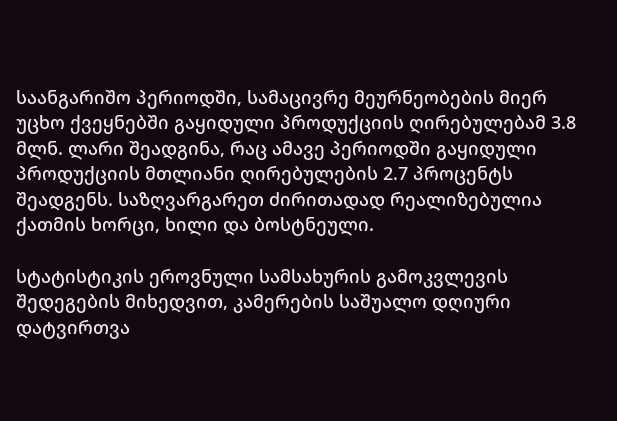საანგარიშო პერიოდში, სამაცივრე მეურნეობების მიერ უცხო ქვეყნებში გაყიდული პროდუქციის ღირებულებამ 3.8 მლნ. ლარი შეადგინა, რაც ამავე პერიოდში გაყიდული პროდუქციის მთლიანი ღირებულების 2.7 პროცენტს შეადგენს. საზღვარგარეთ ძირითადად რეალიზებულია ქათმის ხორცი, ხილი და ბოსტნეული.

სტატისტიკის ეროვნული სამსახურის გამოკვლევის შედეგების მიხედვით, კამერების საშუალო დღიური დატვირთვა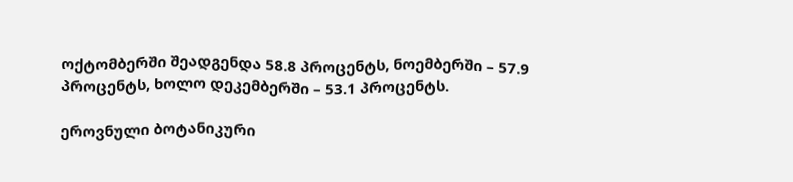ოქტომბერში შეადგენდა 58.8 პროცენტს, ნოემბერში – 57.9 პროცენტს, ხოლო დეკემბერში – 53.1 პროცენტს.

ეროვნული ბოტანიკური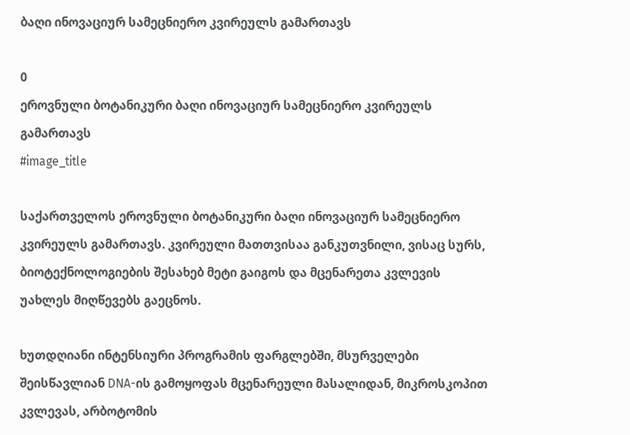ბაღი ინოვაციურ სამეცნიერო კვირეულს გამართავს

0
ეროვნული ბოტანიკური ბაღი ინოვაციურ სამეცნიერო კვირეულს გამართავს
#image_title

საქართველოს ეროვნული ბოტანიკური ბაღი ინოვაციურ სამეცნიერო კვირეულს გამართავს. კვირეული მათთვისაა განკუთვნილი, ვისაც სურს, ბიოტექნოლოგიების შესახებ მეტი გაიგოს და მცენარეთა კვლევის უახლეს მიღწევებს გაეცნოს.

ხუთდღიანი ინტენსიური პროგრამის ფარგლებში, მსურველები შეისწავლიან DNA-ის გამოყოფას მცენარეული მასალიდან, მიკროსკოპით კვლევას, არბოტომის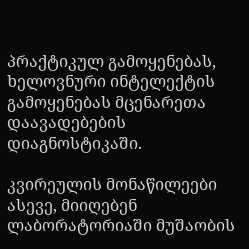პრაქტიკულ გამოყენებას, ხელოვნური ინტელექტის გამოყენებას მცენარეთა დაავადებების დიაგნოსტიკაში.

კვირეულის მონაწილეები ასევე, მიიღებენ ლაბორატორიაში მუშაობის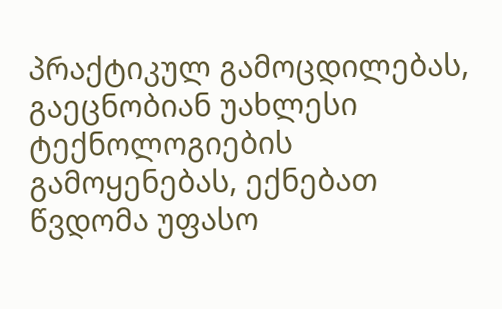პრაქტიკულ გამოცდილებას, გაეცნობიან უახლესი ტექნოლოგიების გამოყენებას, ექნებათ წვდომა უფასო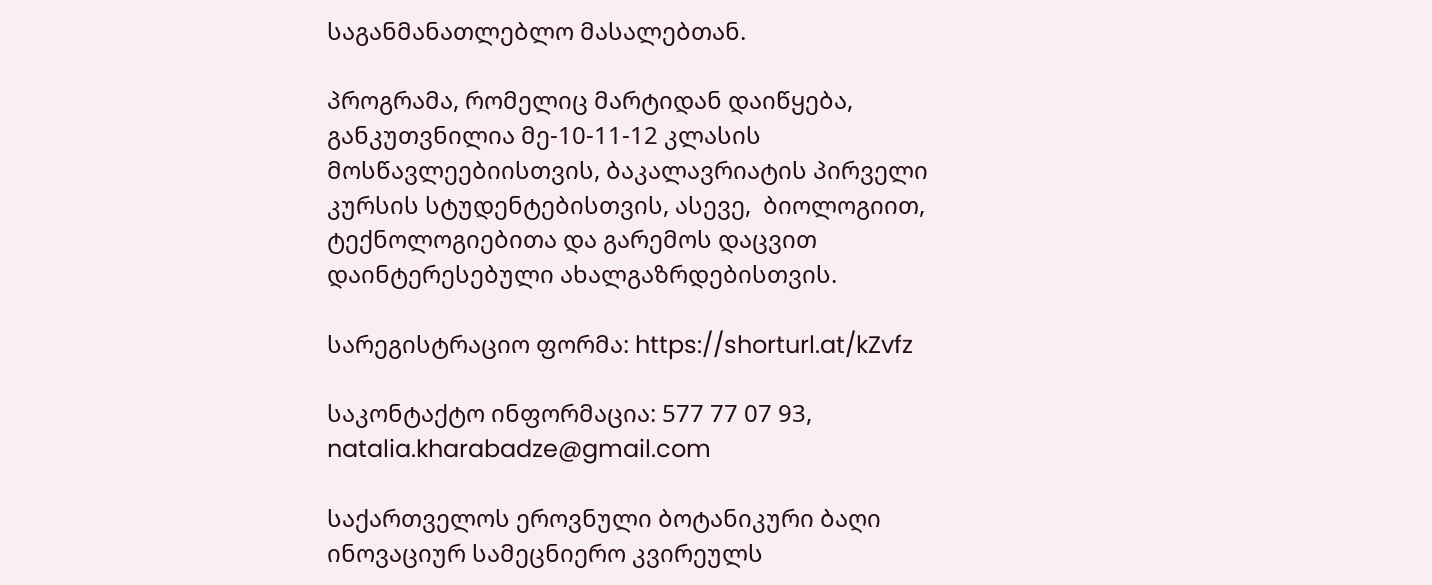საგანმანათლებლო მასალებთან.

პროგრამა, რომელიც მარტიდან დაიწყება, განკუთვნილია მე-10-11-12 კლასის მოსწავლეებიისთვის, ბაკალავრიატის პირველი კურსის სტუდენტებისთვის, ასევე,  ბიოლოგიით, ტექნოლოგიებითა და გარემოს დაცვით დაინტერესებული ახალგაზრდებისთვის.

სარეგისტრაციო ფორმა: https://shorturl.at/kZvfz

საკონტაქტო ინფორმაცია: 577 77 07 93, natalia.kharabadze@gmail.com

საქართველოს ეროვნული ბოტანიკური ბაღი ინოვაციურ სამეცნიერო კვირეულს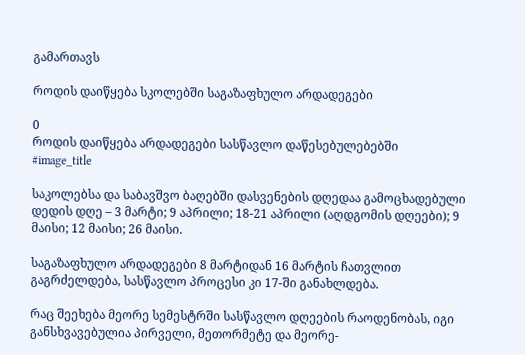გამართავს

როდის დაიწყება სკოლებში საგაზაფხულო არდადეგები

0
როდის დაიწყება არდადეგები სასწავლო დაწესებულებებში
#image_title

საკოლებსა და საბავშვო ბაღებში დასვენების დღედაა გამოცხადებული დედის დღე – 3 მარტი; 9 აპრილი; 18-21 აპრილი (აღდგომის დღეები); 9 მაისი; 12 მაისი; 26 მაისი.

საგაზაფხულო არდადეგები 8 მარტიდან 16 მარტის ჩათვლით გაგრძელდება, სასწავლო პროცესი კი 17-ში განახლდება.

რაც შეეხება მეორე სემესტრში სასწავლო დღეების რაოდენობას, იგი განსხვავებულია პირველი, მეთორმეტე და მეორე-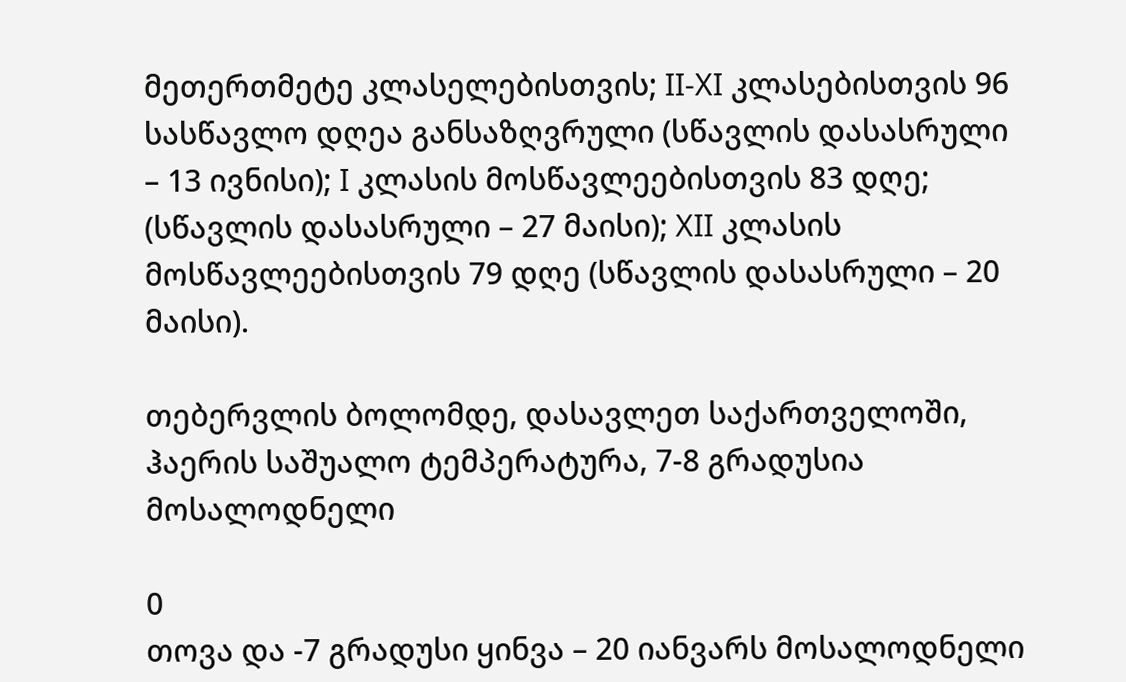მეთერთმეტე კლასელებისთვის; II-XI კლასებისთვის 96 სასწავლო დღეა განსაზღვრული (სწავლის დასასრული – 13 ივნისი); I კლასის მოსწავლეებისთვის 83 დღე; (სწავლის დასასრული – 27 მაისი); XII კლასის მოსწავლეებისთვის 79 დღე (სწავლის დასასრული – 20 მაისი).

თებერვლის ბოლომდე, დასავლეთ საქართველოში, ჰაერის საშუალო ტემპერატურა, 7-8 გრადუსია მოსალოდნელი

0
თოვა და -7 გრადუსი ყინვა – 20 იანვარს მოსალოდნელი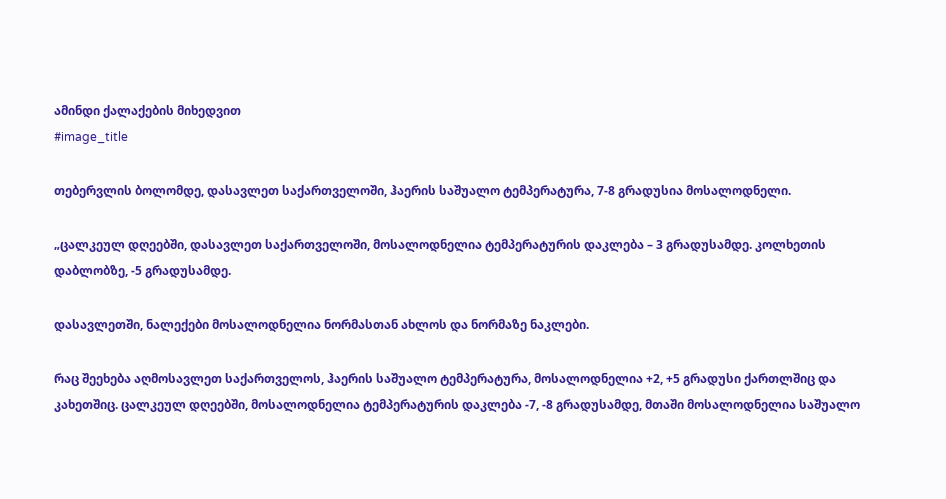ამინდი ქალაქების მიხედვით
#image_title

თებერვლის ბოლომდე, დასავლეთ საქართველოში, ჰაერის საშუალო ტემპერატურა, 7-8 გრადუსია მოსალოდნელი.

„ცალკეულ დღეებში, დასავლეთ საქართველოში, მოსალოდნელია ტემპერატურის დაკლება – 3 გრადუსამდე. კოლხეთის დაბლობზე, -5 გრადუსამდე.

დასავლეთში, ნალექები მოსალოდნელია ნორმასთან ახლოს და ნორმაზე ნაკლები.

რაც შეეხება აღმოსავლეთ საქართველოს, ჰაერის საშუალო ტემპერატურა, მოსალოდნელია +2, +5 გრადუსი ქართლშიც და კახეთშიც. ცალკეულ დღეებში, მოსალოდნელია ტემპერატურის დაკლება -7, -8 გრადუსამდე, მთაში მოსალოდნელია საშუალო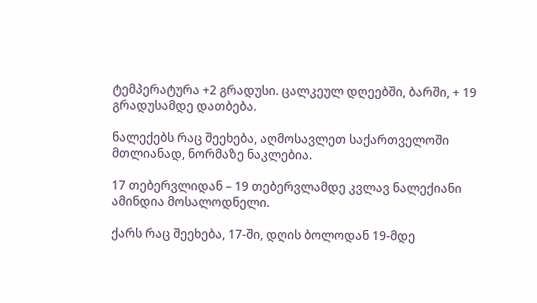ტემპერატურა +2 გრადუსი. ცალკეულ დღეებში, ბარში, + 19 გრადუსამდე დათბება.

ნალექებს რაც შეეხება, აღმოსავლეთ საქართველოში მთლიანად, ნორმაზე ნაკლებია.

17 თებერვლიდან – 19 თებერვლამდე კვლავ ნალექიანი ამინდია მოსალოდნელი.

ქარს რაც შეეხება, 17-ში, დღის ბოლოდან 19-მდე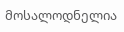მოსალოდნელია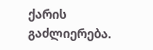ქარის გაძლიერება.